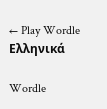← Play Wordle Ελληνικά

Wordle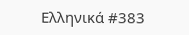Ελληνικά #383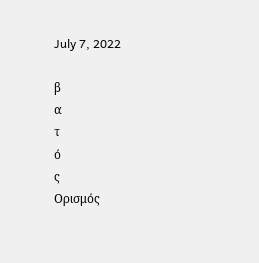July 7, 2022

β
α
τ
ό
ς
Ορισμός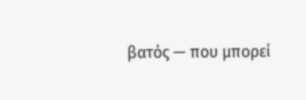βατός — που μπορεί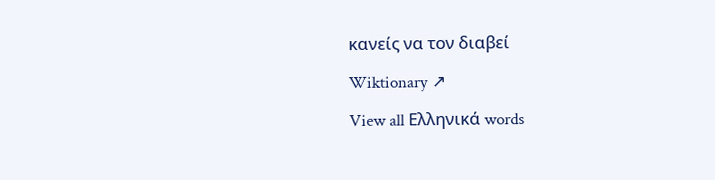κανείς να τον διαβεί

Wiktionary ↗

View all Ελληνικά words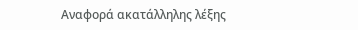Αναφορά ακατάλληλης λέξης